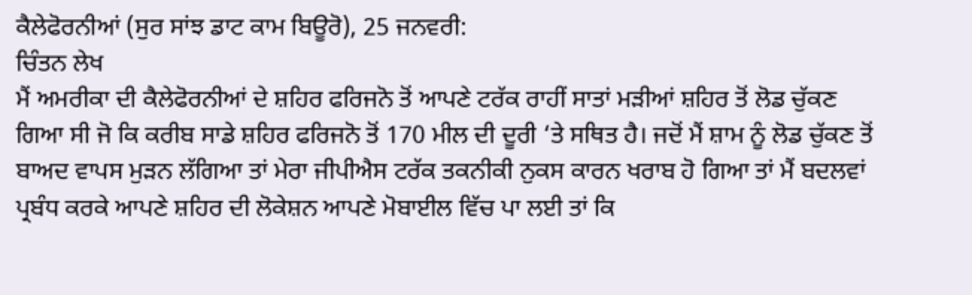ਕੈਲੇਫੋਰਨੀਆਂ (ਸੁਰ ਸਾਂਝ ਡਾਟ ਕਾਮ ਬਿਊਰੋ), 25 ਜਨਵਰੀ:
ਚਿੰਤਨ ਲੇਖ
ਮੈਂ ਅਮਰੀਕਾ ਦੀ ਕੈਲੇਫੋਰਨੀਆਂ ਦੇ ਸ਼ਹਿਰ ਫਰਿਜਨੋ ਤੋਂ ਆਪਣੇ ਟਰੱਕ ਰਾਹੀਂ ਸਾਤਾਂ ਮੜੀਆਂ ਸ਼ਹਿਰ ਤੋਂ ਲੋਡ ਚੁੱਕਣ ਗਿਆ ਸੀ ਜੋ ਕਿ ਕਰੀਬ ਸਾਡੇ ਸ਼ਹਿਰ ਫਰਿਜਨੋ ਤੋਂ 170 ਮੀਲ ਦੀ ਦੂਰੀ ‘ਤੇ ਸਥਿਤ ਹੈ। ਜਦੋਂ ਮੈਂ ਸ਼ਾਮ ਨੂੰ ਲੋਡ ਚੁੱਕਣ ਤੋਂ ਬਾਅਦ ਵਾਪਸ ਮੁੜਨ ਲੱਗਿਆ ਤਾਂ ਮੇਰਾ ਜੀਪੀਐਸ ਟਰੱਕ ਤਕਨੀਕੀ ਨੁਕਸ ਕਾਰਨ ਖਰਾਬ ਹੋ ਗਿਆ ਤਾਂ ਮੈਂ ਬਦਲਵਾਂ ਪ੍ਰਬੰਧ ਕਰਕੇ ਆਪਣੇ ਸ਼ਹਿਰ ਦੀ ਲੋਕੇਸ਼ਨ ਆਪਣੇ ਮੋਬਾਈਲ ਵਿੱਚ ਪਾ ਲਈ ਤਾਂ ਕਿ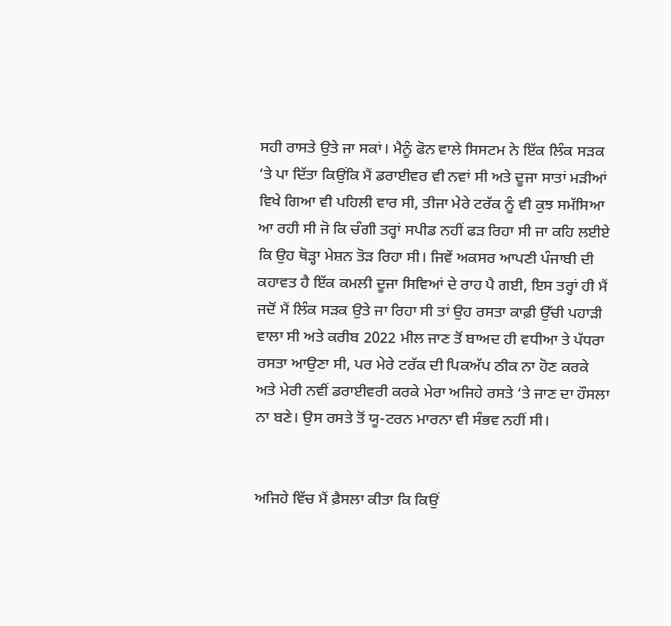ਸਹੀ ਰਾਸਤੇ ਉਤੇ ਜਾ ਸਕਾਂ। ਮੈਨੂੰ ਫੋਨ ਵਾਲੇ ਸਿਸਟਮ ਨੇ ਇੱਕ ਲਿੰਕ ਸੜਕ ‘ਤੇ ਪਾ ਦਿੱਤਾ ਕਿਉਂਕਿ ਮੈਂ ਡਰਾਈਵਰ ਵੀ ਨਵਾਂ ਸੀ ਅਤੇ ਦੂਜਾ ਸਾਤਾਂ ਮੜੀਆਂ ਵਿਖੇ ਗਿਆ ਵੀ ਪਹਿਲੀ ਵਾਰ ਸੀ, ਤੀਜਾ ਮੇਰੇ ਟਰੱਕ ਨੂੰ ਵੀ ਕੁਝ ਸਮੱਸਿਆ ਆ ਰਹੀ ਸੀ ਜੋ ਕਿ ਚੰਗੀ ਤਰ੍ਹਾਂ ਸਪੀਡ ਨਹੀਂ ਫੜ ਰਿਹਾ ਸੀ ਜਾ ਕਹਿ ਲਈਏ ਕਿ ਉਹ ਥੋੜ੍ਹਾ ਮੇਸ਼ਨ ਤੋੜ ਰਿਹਾ ਸੀ। ਜਿਵੇਂ ਅਕਸਰ ਆਪਣੀ ਪੰਜਾਬੀ ਦੀ ਕਹਾਵਤ ਹੈ ਇੱਕ ਕਮਲੀ ਦੂਜਾ ਸਿਵਿਆਂ ਦੇ ਰਾਹ ਪੈ ਗਈ, ਇਸ ਤਰ੍ਹਾਂ ਹੀ ਮੈਂ ਜਦੋਂ ਮੈਂ ਲਿੰਕ ਸੜਕ ਉਤੇ ਜਾ ਰਿਹਾ ਸੀ ਤਾਂ ਉਹ ਰਸਤਾ ਕਾਫ਼ੀ ਉੱਚੀ ਪਹਾੜੀ ਵਾਲਾ ਸੀ ਅਤੇ ਕਰੀਬ 2022 ਮੀਲ ਜਾਣ ਤੋਂ ਬਾਅਦ ਹੀ ਵਧੀਆ ਤੇ ਪੱਧਰਾ ਰਸਤਾ ਆਉਣਾ ਸੀ, ਪਰ ਮੇਰੇ ਟਰੱਕ ਦੀ ਪਿਕਅੱਪ ਠੀਕ ਨਾ ਹੋਣ ਕਰਕੇ ਅਤੇ ਮੇਰੀ ਨਵੀਂ ਡਰਾਈਵਰੀ ਕਰਕੇ ਮੇਰਾ ਅਜਿਹੇ ਰਸਤੇ ‘ਤੇ ਜਾਣ ਦਾ ਹੌਸਲਾ ਨਾ ਬਣੇ। ਉਸ ਰਸਤੇ ਤੋਂ ਯੂ-ਟਰਨ ਮਾਰਨਾ ਵੀ ਸੰਭਵ ਨਹੀਂ ਸੀ।


ਅਜਿਹੇ ਵਿੱਚ ਮੈਂ ਫ਼ੈਸਲਾ ਕੀਤਾ ਕਿ ਕਿਉਂ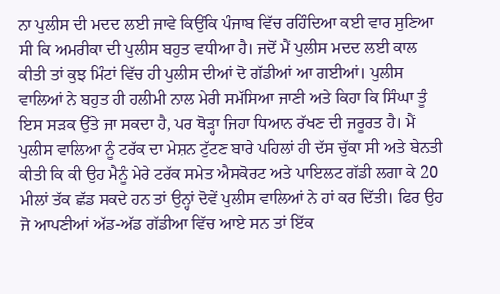ਨਾ ਪੁਲੀਸ ਦੀ ਮਦਦ ਲਈ ਜਾਵੇ ਕਿਉਂਕਿ ਪੰਜਾਬ ਵਿੱਚ ਰਹਿੰਦਿਆ ਕਈ ਵਾਰ ਸੁਣਿਆ ਸੀ ਕਿ ਅਮਰੀਕਾ ਦੀ ਪੁਲੀਸ ਬਹੁਤ ਵਧੀਆ ਹੈ। ਜਦੋਂ ਮੈਂ ਪੁਲੀਸ ਮਦਦ ਲਈ ਕਾਲ ਕੀਤੀ ਤਾਂ ਕੁਝ ਮਿੰਟਾਂ ਵਿੱਚ ਹੀ ਪੁਲੀਸ ਦੀਆਂ ਦੋ ਗੱਡੀਆਂ ਆ ਗਈਆਂ। ਪੁਲੀਸ ਵਾਲਿਆਂ ਨੇ ਬਹੁਤ ਹੀ ਹਲੀਮੀ ਨਾਲ ਮੇਰੀ ਸਮੱਸਿਆ ਜਾਣੀ ਅਤੇ ਕਿਹਾ ਕਿ ਸਿੰਘਾ ਤੂੰ ਇਸ ਸੜਕ ਉੱਤੇ ਜਾ ਸਕਦਾ ਹੈ, ਪਰ ਥੋੜ੍ਹਾ ਜਿਹਾ ਧਿਆਨ ਰੱਖਣ ਦੀ ਜਰੂਰਤ ਹੈ। ਮੈਂ ਪੁਲੀਸ ਵਾਲਿਆ ਨੂੰ ਟਰੱਕ ਦਾ ਮੇਸ਼ਨ ਟੁੱਟਣ ਬਾਰੇ ਪਹਿਲਾਂ ਹੀ ਦੱਸ ਚੁੱਕਾ ਸੀ ਅਤੇ ਬੇਨਤੀ ਕੀਤੀ ਕਿ ਕੀ ਉਹ ਮੈਨੂੰ ਮੇਰੇ ਟਰੱਕ ਸਮੇਤ ਐਸਕੋਰਟ ਅਤੇ ਪਾਇਲਟ ਗੱਡੀ ਲਗਾ ਕੇ 20 ਮੀਲਾਂ ਤੱਕ ਛੱਡ ਸਕਦੇ ਹਨ ਤਾਂ ਉਨ੍ਹਾਂ ਦੋਵੇਂ ਪੁਲੀਸ ਵਾਲਿਆਂ ਨੇ ਹਾਂ ਕਰ ਦਿੱਤੀ। ਫਿਰ ਉਹ ਜੋ ਆਪਣੀਆਂ ਅੱਡ-ਅੱਡ ਗੱਡੀਆ ਵਿੱਚ ਆਏ ਸਨ ਤਾਂ ਇੱਕ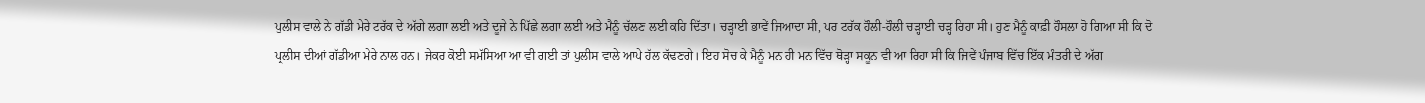ਪੁਲੀਸ ਵਾਲੇ ਨੇ ਗੱਡੀ ਮੇਰੇ ਟਰੱਕ ਦੇ ਅੱਗੇ ਲਗਾ ਲਈ ਅਤੇ ਦੂਜੇ ਨੇ ਪਿੱਛੇ ਲਗਾ ਲਈ ਅਤੇ ਮੈਨੂੰ ਚੱਲਣ ਲਈ ਕਹਿ ਦਿੱਤਾ। ਚੜ੍ਹਾਈ ਭਾਵੇਂ ਜਿਆਦਾ ਸੀ, ਪਰ ਟਰੱਕ ਹੌਲੀ-ਹੌਲੀ ਚੜ੍ਹਾਈ ਚੜ੍ਹ ਰਿਹਾ ਸੀ। ਹੁਣ ਮੈਨੂੰ ਕਾਫ਼ੀ ਹੌਸਲਾ ਹੋ ਗਿਆ ਸੀ ਕਿ ਦੋ ਪ੍ਰਲੀਸ ਦੀਆਂ ਗੱਡੀਆ ਮੇਰੇ ਨਾਲ ਹਨ। ਜੇਕਰ ਕੋਈ ਸਮੱਸਿਆ ਆ ਵੀ ਗਈ ਤਾਂ ਪੁਲੀਸ ਵਾਲੇ ਆਪੇ ਹੱਲ ਕੱਢਣਗੇ। ਇਹ ਸੋਚ ਕੇ ਮੈਨੂੰ ਮਨ ਹੀ ਮਨ ਵਿੱਚ ਥੋੜ੍ਹਾ ਸਕੂਨ ਵੀ ਆ ਰਿਹਾ ਸੀ ਕਿ ਜਿਵੇਂ ਪੰਜਾਬ ਵਿੱਚ ਇੱਕ ਮੰਤਰੀ ਦੇ ਅੱਗ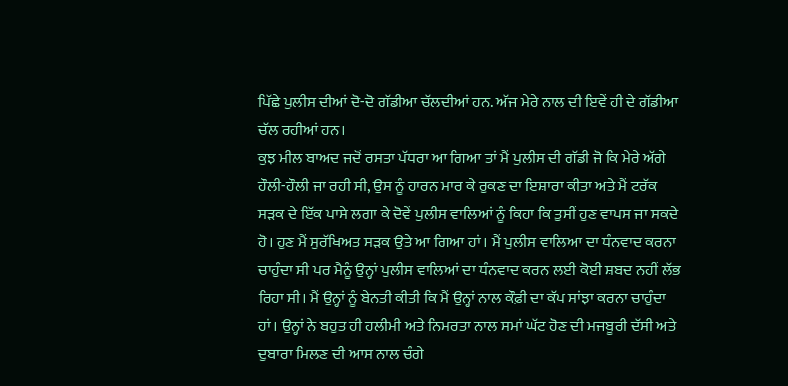ਪਿੱਛੇ ਪੁਲੀਸ ਦੀਆਂ ਦੋ-ਦੋ ਗੱਡੀਆ ਚੱਲਦੀਆਂ ਹਨ. ਅੱਜ ਮੇਰੇ ਨਾਲ ਦੀ ਇਵੇਂ ਹੀ ਦੇ ਗੱਡੀਆ ਚੱਲ ਰਹੀਆਂ ਹਨ।
ਕੁਝ ਮੀਲ ਬਾਅਦ ਜਦੋਂ ਰਸਤਾ ਪੱਧਰਾ ਆ ਗਿਆ ਤਾਂ ਮੈਂ ਪੁਲੀਸ ਦੀ ਗੱਡੀ ਜੋ ਕਿ ਮੇਰੇ ਅੱਗੇ ਹੌਲੀ-ਹੌਲੀ ਜਾ ਰਹੀ ਸੀ, ਉਸ ਨੂੰ ਹਾਰਨ ਮਾਰ ਕੇ ਰੁਕਣ ਦਾ ਇਸ਼ਾਰਾ ਕੀਤਾ ਅਤੇ ਮੈਂ ਟਰੱਕ ਸੜਕ ਦੇ ਇੱਕ ਪਾਸੇ ਲਗਾ ਕੇ ਦੋਵੇਂ ਪੁਲੀਸ ਵਾਲਿਆਂ ਨੂੰ ਕਿਹਾ ਕਿ ਤੁਸੀਂ ਹੁਣ ਵਾਪਸ ਜਾ ਸਕਦੇ ਹੋ। ਹੁਣ ਮੈਂ ਸੁਰੱਖਿਅਤ ਸੜਕ ਉਤੇ ਆ ਗਿਆ ਹਾਂ। ਮੈਂ ਪੁਲੀਸ ਵਾਲਿਆ ਦਾ ਧੰਨਵਾਦ ਕਰਨਾ ਚਾਹੁੰਦਾ ਸੀ ਪਰ ਮੈਨੂੰ ਉਨ੍ਹਾਂ ਪੁਲੀਸ ਵਾਲਿਆਂ ਦਾ ਧੰਨਵਾਦ ਕਰਨ ਲਈ ਕੋਈ ਸ਼ਬਦ ਨਹੀਂ ਲੱਭ ਰਿਹਾ ਸੀ। ਮੈਂ ਉਨ੍ਹਾਂ ਨੂੰ ਬੇਨਤੀ ਕੀਤੀ ਕਿ ਮੈਂ ਉਨ੍ਹਾਂ ਨਾਲ ਕੌਫ਼ੀ ਦਾ ਕੱਪ ਸਾਂਝਾ ਕਰਨਾ ਚਾਹੁੰਦਾ ਹਾਂ। ਉਨ੍ਹਾਂ ਨੇ ਬਹੁਤ ਹੀ ਹਲੀਮੀ ਅਤੇ ਨਿਮਰਤਾ ਨਾਲ ਸਮਾਂ ਘੱਟ ਹੋਣ ਦੀ ਮਜਬੂਰੀ ਦੱਸੀ ਅਤੇ ਦੁਬਾਰਾ ਮਿਲਣ ਦੀ ਆਸ ਨਾਲ ਚੰਗੇ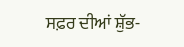ਸਫ਼ਰ ਦੀਆਂ ਸ਼ੁੱਭ-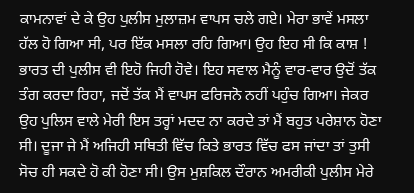ਕਾਮਨਾਵਾਂ ਦੇ ਕੇ ਉਹ ਪੁਲੀਸ ਮੁਲਾਜ਼ਮ ਵਾਪਸ ਚਲੇ ਗਏ। ਮੇਰਾ ਭਾਵੇਂ ਮਸਲਾ ਹੱਲ ਹੋ ਗਿਆ ਸੀ, ਪਰ ਇੱਕ ਮਸਲਾ ਰਹਿ ਗਿਆ। ਉਹ ਇਹ ਸੀ ਕਿ ਕਾਸ਼ ! ਭਾਰਤ ਦੀ ਪੁਲੀਸ ਵੀ ਇਹੋ ਜਿਹੀ ਹੋਵੇ। ਇਹ ਸਵਾਲ ਮੈਨੂੰ ਵਾਰ-ਵਾਰ ਉਦੋਂ ਤੱਕ ਤੰਗ ਕਰਦਾ ਰਿਹਾ, ਜਦੋਂ ਤੱਕ ਮੈਂ ਵਾਪਸ ਫਰਿਜਨੋ ਨਹੀਂ ਪਹੁੰਚ ਗਿਆ। ਜੇਕਰ ਉਹ ਪੁਲਿਸ ਵਾਲੇ ਮੇਰੀ ਇਸ ਤਰ੍ਹਾਂ ਮਦਦ ਨਾ ਕਰਦੇ ਤਾਂ ਮੈਂ ਬਹੁਤ ਪਰੇਸ਼ਾਨ ਹੋਣਾ ਸੀ। ਦੂਜਾ ਜੇ ਮੈਂ ਅਜਿਹੀ ਸਥਿਤੀ ਵਿੱਚ ਕਿਤੇ ਭਾਰਤ ਵਿੱਚ ਫਸ ਜਾਂਦਾ ਤਾਂ ਤੁਸੀ ਸੋਚ ਹੀ ਸਕਦੇ ਹੋ ਕੀ ਹੋਣਾ ਸੀ। ਉਸ ਮੁਸ਼ਕਿਲ ਦੌਰਾਨ ਅਮਰੀਕੀ ਪੁਲੀਸ ਮੇਰੇ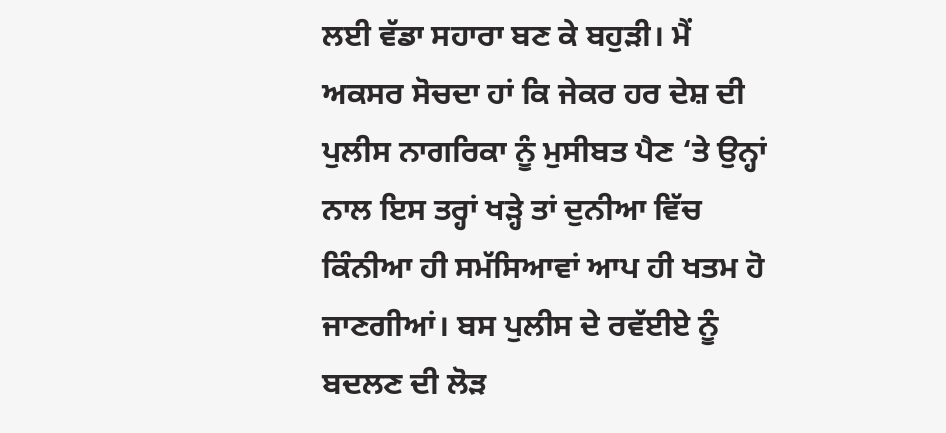ਲਈ ਵੱਡਾ ਸਹਾਰਾ ਬਣ ਕੇ ਬਹੁੜੀ। ਮੈਂ ਅਕਸਰ ਸੋਚਦਾ ਹਾਂ ਕਿ ਜੇਕਰ ਹਰ ਦੇਸ਼ ਦੀ ਪੁਲੀਸ ਨਾਗਰਿਕਾ ਨੂੰ ਮੁਸੀਬਤ ਪੈਣ ‘ਤੇ ਉਨ੍ਹਾਂ ਨਾਲ ਇਸ ਤਰ੍ਹਾਂ ਖੜ੍ਹੇ ਤਾਂ ਦੁਨੀਆ ਵਿੱਚ ਕਿੰਨੀਆ ਹੀ ਸਮੱਸਿਆਵਾਂ ਆਪ ਹੀ ਖਤਮ ਹੋ ਜਾਣਗੀਆਂ। ਬਸ ਪੁਲੀਸ ਦੇ ਰਵੱਈਏ ਨੂੰ ਬਦਲਣ ਦੀ ਲੋੜ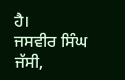ਹੈ।
ਜਸਵੀਰ ਸਿੰਘ ਜੱਸੀ,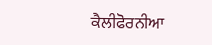ਕੈਲੀਫੋਰਨੀਆ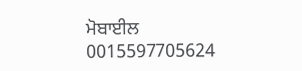ਮੋਬਾਈਲ 0015597705624